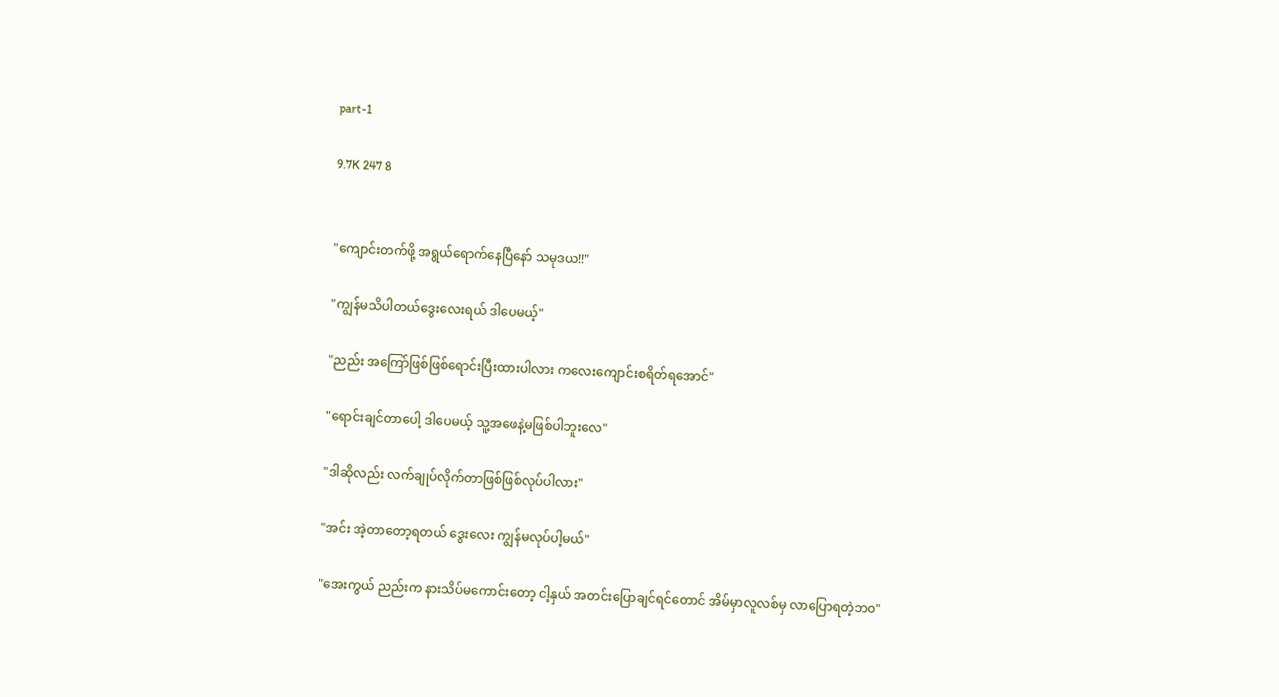part-1

9.7K 247 8


"ကျောင်းတက်ဖို့ အရွယ်ရောက်နေပြီနော် သမုဒယ!!"

"ကျွန်မသိပါတယ်ဒွေးလေးရယ် ဒါပေမယ့်"

"ညည်း အကြော်ဖြစ်ဖြစ်ရောင်းပြီးထားပါလား ကလေးကျောင်းစရိတ်ရအောင်"

"ရောင်းချင်တာပေါ့ ဒါပေမယ့် သူ့အဖေနဲ့မဖြစ်ပါဘူးလေ"

"ဒါဆိုလည်း လက်ချုပ်လိုက်တာဖြစ်ဖြစ်လုပ်ပါလား"

"အင်း အဲ့တာတော့ရတယ် ဒွေးလေး ကျွန်မလုပ်ပါ့မယ်"

"အေးကွယ် ညည်းက နားသိပ်မကောင်းတော့ ငါ့နှယ် အတင်းပြောချင်ရင်တောင် အိမ်မှာလူလစ်မှ လာပြောရတဲ့ဘ၀"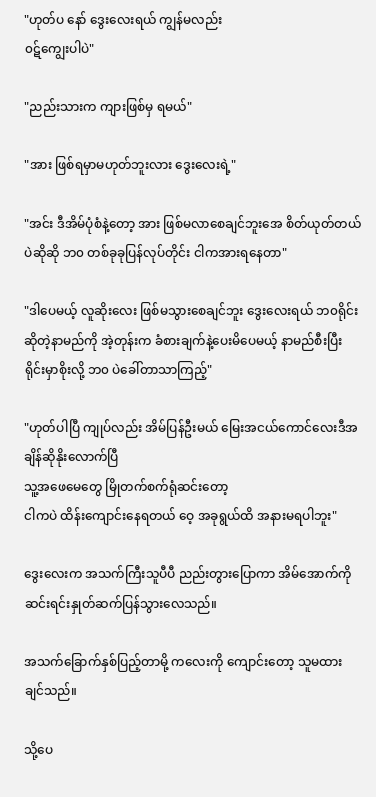"ဟုတ်ပ နော် ဒွေးလေးရယ် ကျွန်မလည်း
၀ဋ်ကျွေးပါပဲ"

"ညည်းသားက ကျားဖြစ်မှ ရမယ်"

"အား ဖြစ်ရမှာမဟုတ်ဘူးလား ဒွေးလေးရဲ့"

"အင်း ဒီအိမ်ပုံစံနဲ့တော့ အား ဖြစ်မလာစေချင်ဘူးအေ စိတ်ယုတ်တယ်ပဲဆိုဆို ဘ၀ တစ်ခုခုပြန်လုပ်တိုင်း ငါကအားရနေတာ"

"ဒါပေမယ့် လူဆိုးလေး ဖြစ်မသွားစေချင်ဘူး ဒွေးလေးရယ် ဘ၀ရိုင်း ဆိုတဲ့နာမည်ကို အဲ့တုန်းက ခံစားချက်နဲ့ပေးမိပေမယ့် နာမည်စီးပြီးရိုင်းမှာစိုးလို့ ဘ၀ ပဲခေါ်တာသာကြည့်"

"ဟုတ်ပါပြီ ကျုပ်လည်း အိမ်ပြန်‌ဦးမယ် မြေးအငယ်ကောင်လေးဒီအချိန်ဆိုနိုးလောက်ပြီ
သူ့အဖေမေတွေ မြိုတက်စက်ရုံဆင်းတော့
ငါကပဲ ထိန်းကျောင်းနေရတယ် ဝေ့ အခုရွယ်ထိ အနားမရပါဘူး"

ဒွေးလေးက အသက်ကြီးသူပီပီ ညည်းတွားပြောကာ အိမ်အောက်ကို ဆင်းရင်းနှုတ်ဆက်ပြန်သွားလေသည်။

အသက်ခြောက်နှစ်ပြည့်‌တာမို့ ကလေးကို ကျောင်းတော့ သူမထားချင်သည်။

သို့ပေ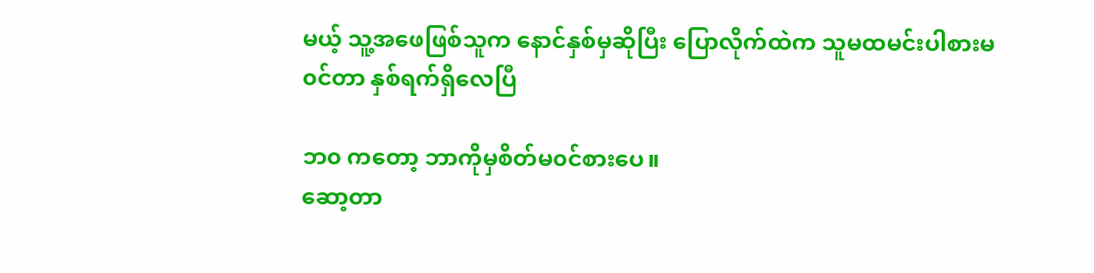မယ့် သူ့အဖေဖြစ်သူက နောင်နှစ်မှဆိုပြီး ပြောလိုက်ထဲက သူမထမင်းပါစားမ၀င်တာ နှစ်ရက်ရှိလေပြီ

ဘ၀ ကတော့ ဘာကိုမှစိတ်မ၀င်စားပေ။
ဆော့တာ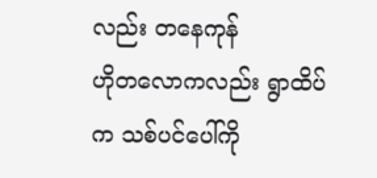လည်း တနေကုန်
ဟိုတလောကလည်း ရွာထိပ်က သစ်ပင်ပေါ်ကို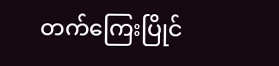တက်ကြေးပြိုင်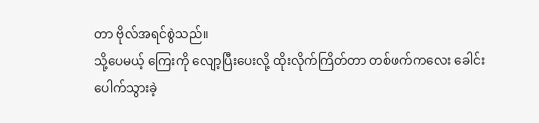တာ ဗိုလ်အရင်စွဲသည်။
သို့ပေမယ့် ကြေးကို လျော့ပြီးပေးလို့ ထိုးလိုက်ကြိတ်တာ တစ်ဖက်ကလေး ခေါင်းပေါက်သွားခဲ့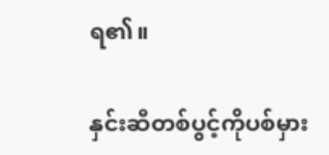ရ၏။

နှင်းဆီတစ်ပွင့်ကိုပစ်မှား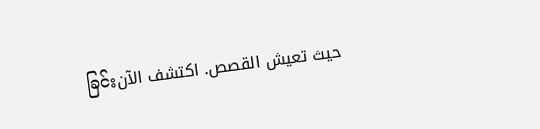ခြင်းحيث تعيش القصص. اكتشف الآن